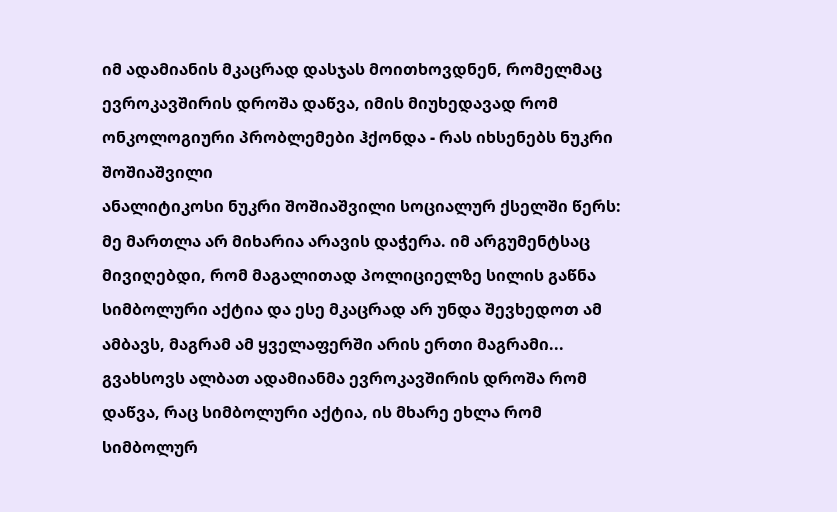იმ ადამიანის მკაცრად დასჯას მოითხოვდნენ, რომელმაც ევროკავშირის დროშა დაწვა, იმის მიუხედავად რომ ონკოლოგიური პრობლემები ჰქონდა - რას იხსენებს ნუკრი შოშიაშვილი
ანალიტიკოსი ნუკრი შოშიაშვილი სოციალურ ქსელში წერს:
მე მართლა არ მიხარია არავის დაჭერა. იმ არგუმენტსაც მივიღებდი, რომ მაგალითად პოლიციელზე სილის გაწნა სიმბოლური აქტია და ესე მკაცრად არ უნდა შევხედოთ ამ ამბავს, მაგრამ ამ ყველაფერში არის ერთი მაგრამი...
გვახსოვს ალბათ ადამიანმა ევროკავშირის დროშა რომ დაწვა, რაც სიმბოლური აქტია, ის მხარე ეხლა რომ სიმბოლურ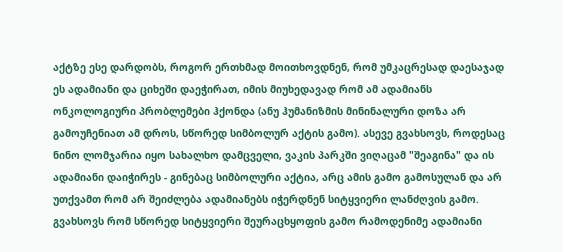აქტზე ესე დარდობს, როგორ ერთხმად მოითხოვდნენ, რომ უმკაცრესად დაესაჯად ეს ადამიანი და ციხეში დაეჭირათ, იმის მიუხედავად რომ ამ ადამიანს ონკოლოგიური პრობლემები ჰქონდა (ანუ ჰუმანიზმის მინინალური დოზა არ გამოუჩენიათ ამ დროს, სწორედ სიმბოლურ აქტის გამო). ასევე გვახსოვს, როდესაც ნინო ლომჯარია იყო სახალხო დამცველი, ვაკის პარკში ვიღაცამ "შეაგინა" და ის ადამიანი დაიჭირეს - გინებაც სიმბოლური აქტია, არც ამის გამო გამოსულან და არ უთქვამთ რომ არ შეიძლება ადამიანებს იჭერდნენ სიტყვიერი ლანძღვის გამო. გვახსოვს რომ სწორედ სიტყვიერი შეურაცხყოფის გამო რამოდენიმე ადამიანი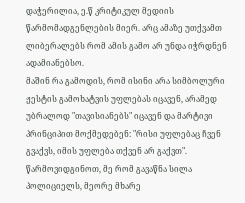დაჭერილია, ე.წ კრიტიკულ მედიის წარმომადგენლების მიერ. არც ამაზე უთქვამთ ლიბერალებს რომ ამის გამო არ უნდა იჭრდნენ ადამიანებსო.
მაშინ რა გამოდის, რომ ისინი არა სიმბოლური ჟესტის გამოხატვის უფლებას იცავენ, არამედ უბრალოდ "თავისიანებს" იცავენ და მარტივი პრინციპით მოქმედებენ: "რისი უფლებაც ჩვენ გვაქვს, იმის უფლება თქვენ არ გაქვთ".
წარმოვიდგინოთ, მე რომ გავაწნა სილა პოლიციელს, მეორე მხარე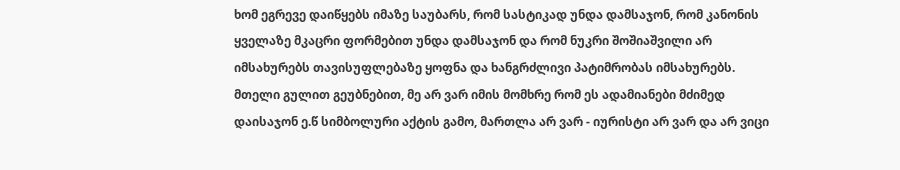ხომ ეგრევე დაიწყებს იმაზე საუბარს, რომ სასტიკად უნდა დამსაჯონ, რომ კანონის ყველაზე მკაცრი ფორმებით უნდა დამსაჯონ და რომ ნუკრი შოშიაშვილი არ იმსახურებს თავისუფლებაზე ყოფნა და ხანგრძლივი პატიმრობას იმსახურებს.
მთელი გულით გეუბნებით, მე არ ვარ იმის მომხრე რომ ეს ადამიანები მძიმედ დაისაჯონ ე.წ სიმბოლური აქტის გამო, მართლა არ ვარ - იურისტი არ ვარ და არ ვიცი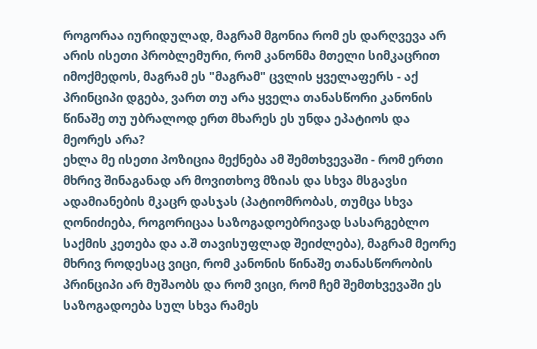როგორაა იურიდულად, მაგრამ მგონია რომ ეს დარღვევა არ არის ისეთი პრობლემური, რომ კანონმა მთელი სიმკაცრით იმოქმედოს, მაგრამ ეს "მაგრამ" ცვლის ყველაფერს - აქ პრინციპი დგება, ვართ თუ არა ყველა თანასწორი კანონის წინაშე თუ უბრალოდ ერთ მხარეს ეს უნდა ეპატიოს და მეორეს არა?
ეხლა მე ისეთი პოზიცია მექნება ამ შემთხვევაში - რომ ერთი მხრივ შინაგანად არ მოვითხოვ მზიას და სხვა მსგავსი ადამიანების მკაცრ დასჯას (პატიომრობას, თუმცა სხვა ღონიძიება, როგორიცაა საზოგადოებრივად სასარგებლო საქმის კეთება და ა.შ თავისუფლად შეიძლება), მაგრამ მეორე მხრივ როდესაც ვიცი, რომ კანონის წინაშე თანასწორობის პრინციპი არ მუშაობს და რომ ვიცი, რომ ჩემ შემთხვევაში ეს საზოგადოება სულ სხვა რამეს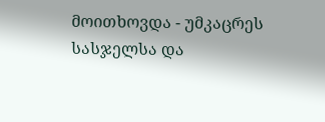მოითხოვდა - უმკაცრეს სასჯელსა და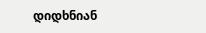დიდხნიან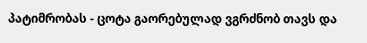პატიმრობას - ცოტა გაორებულად ვგრძნობ თავს და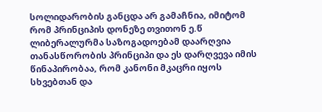სოლიდარობის განცდა არ გამაჩნია, იმიტომ რომ პრინციპის დონეზე თვითონ ე.წ ლიბერალურმა საზოგადოებამ დაარღვია თანასწორობის პრინციპი და ეს დარღვევა იმის წინაპირობაა, რომ კანონი მკაცრი იყოს სხვებთან და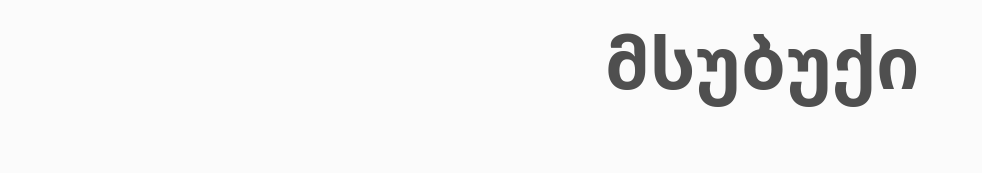მსუბუქი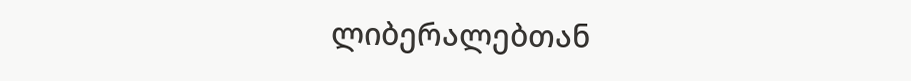ლიბერალებთან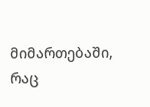მიმართებაში, რაც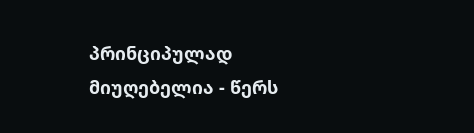პრინციპულად მიუღებელია - წერს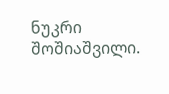ნუკრი შოშიაშვილი.